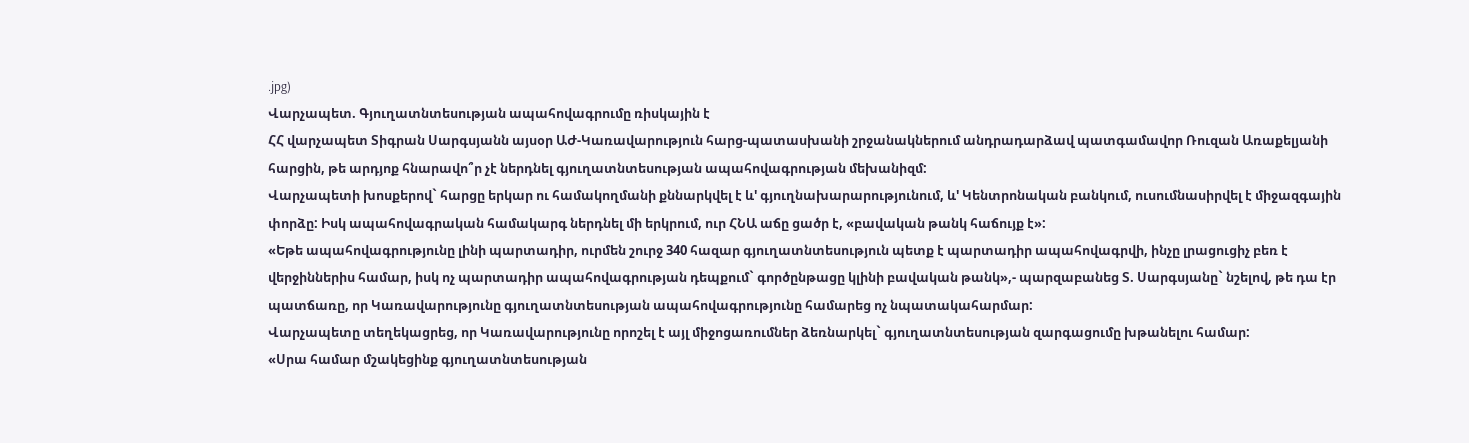.jpg)
Վարչապետ. Գյուղատնտեսության ապահովագրումը ռիսկային է
ՀՀ վարչապետ Տիգրան Սարգսյանն այսօր ԱԺ-Կառավարություն հարց-պատասխանի շրջանակներում անդրադարձավ պատգամավոր Ռուզան Առաքելյանի հարցին, թե արդյոք հնարավո՞ր չէ ներդնել գյուղատնտեսության ապահովագրության մեխանիզմ:
Վարչապետի խոսքերով` հարցը երկար ու համակողմանի քննարկվել է և' գյուղնախարարությունում, և' Կենտրոնական բանկում, ուսումնասիրվել է միջազգային փորձը: Իսկ ապահովագրական համակարգ ներդնել մի երկրում, ուր ՀՆԱ աճը ցածր է, «բավական թանկ հաճույք է»:
«Եթե ապահովագրությունը լինի պարտադիր, ուրմեն շուրջ 340 հազար գյուղատնտեսություն պետք է պարտադիր ապահովագրվի, ինչը լրացուցիչ բեռ է վերջիններիս համար, իսկ ոչ պարտադիր ապահովագրության դեպքում` գործընթացը կլինի բավական թանկ»,- պարզաբանեց Տ. Սարգսյանը` նշելով, թե դա էր պատճառը, որ Կառավարությունը գյուղատնտեսության ապահովագրությունը համարեց ոչ նպատակահարմար:
Վարչապետը տեղեկացրեց, որ Կառավարությունը որոշել է այլ միջոցառումներ ձեռնարկել` գյուղատնտեսության զարգացումը խթանելու համար:
«Սրա համար մշակեցինք գյուղատնտեսության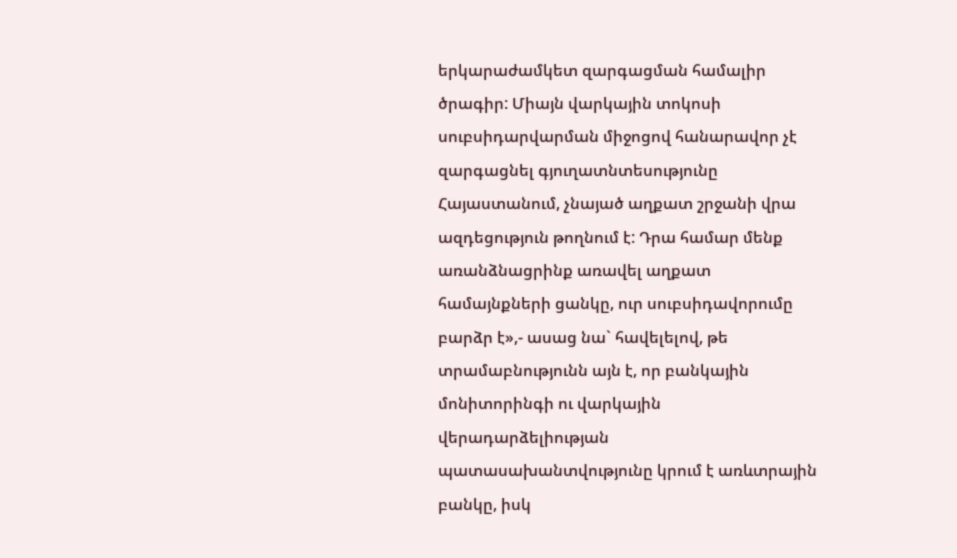երկարաժամկետ զարգացման համալիր ծրագիր: Միայն վարկային տոկոսի սուբսիդարվարման միջոցով հանարավոր չէ զարգացնել գյուղատնտեսությունը Հայաստանում, չնայած աղքատ շրջանի վրա ազդեցություն թողնում է: Դրա համար մենք առանձնացրինք առավել աղքատ համայնքների ցանկը, ուր սուբսիդավորումը բարձր է»,- ասաց նա` հավելելով, թե տրամաբնությունն այն է, որ բանկային մոնիտորինգի ու վարկային վերադարձելիության պատասախանտվությունը կրում է առևտրային բանկը, իսկ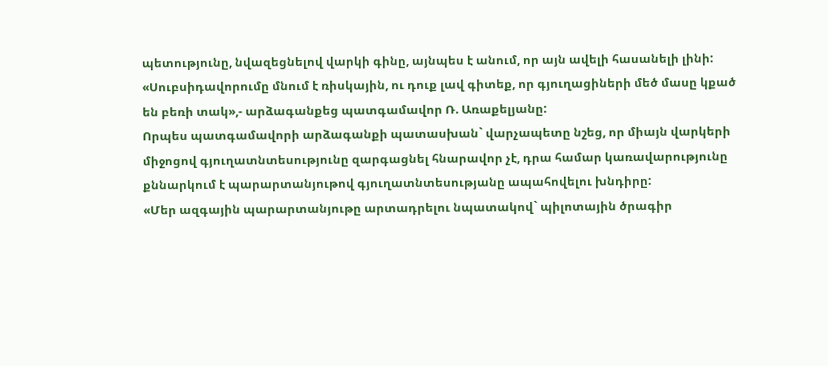պետությունը, նվազեցնելով վարկի գինը, այնպես է անում, որ այն ավելի հասանելի լինի:
«Սուբսիդավորումը մնում է ռիսկային, ու դուք լավ գիտեք, որ գյուղացիների մեծ մասը կքած են բեռի տակ»,- արձագանքեց պատգամավոր Ռ. Առաքելյանը:
Որպես պատգամավորի արձագանքի պատասխան` վարչապետը նշեց, որ միայն վարկերի միջոցով գյուղատնտեսությունը զարգացնել հնարավոր չէ, դրա համար կառավարությունը քննարկում է պարարտանյութով գյուղատնտեսությանը ապահովելու խնդիրը:
«Մեր ազգային պարարտանյութը արտադրելու նպատակով` պիլոտային ծրագիր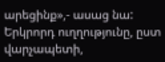արեցինք»,- ասաց նա:
Երկրորդ ուղղությունը, ըստ վարչապետի,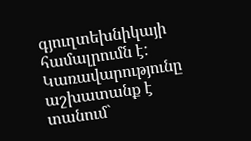գյուղտեխնիկայի համալրումն է: Կառավարությունը աշխատանք է տանում`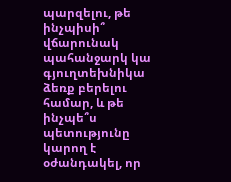պարզելու, թե ինչպիսի՞ վճարունակ պահանջարկ կա գյուղտեխնիկա ձեռք բերելու համար, և թե ինչպե՞ս պետությունը կարող է օժանդակել, որ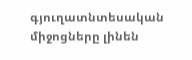գյուղատնտեսական միջոցները լինեն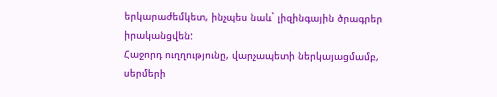երկարաժեմկետ, ինչպես նաև` լիզինգային ծրագրեր իրականցվեն:
Հաջորդ ուղղությունը, վարչապետի ներկայացմամբ, սերմերի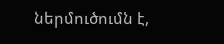ներմուծումն է,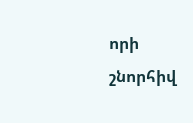որի շնորհիվ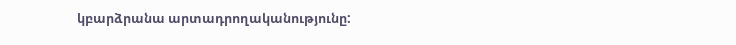կբարձրանա արտադրողականությունը: